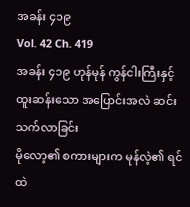အခန်း ၄၁၉
Vol. 42 Ch. 419
အခန်း ၄၁၉ ဟုန်မုန် ကွန်ငါးကြီးနှင့် ထူးဆန်းသော အပြောင်းအလဲ ဆင်းသက်လာခြင်း
မိုလော့၏ စကားများက မုန်လဲ့၏ ရင်ထဲ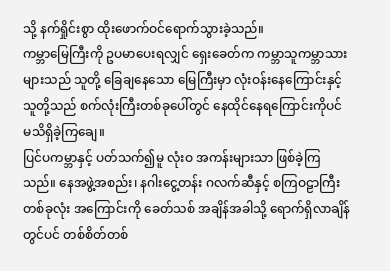သို့ နက်ရှိုင်းစွာ ထိုးဖောက်ဝင်ရောက်သွားခဲ့သည်။
ကမ္ဘာမြေကြီးကို ဥပမာပေးရလျှင် ရှေးခေတ်က ကမ္ဘာသူကမ္ဘာသားများသည် သူတို့ ခြေချနေသော မြေကြီးမှာ လုံးဝန်းနေကြောင်းနှင့် သူတို့သည် စက်လုံးကြီးတစ်ခုပေါ်တွင် နေထိုင်နေရကြောင်းကိုပင် မသိရှိခဲ့ကြချေ။
ပြင်ပကမ္ဘာနှင့် ပတ်သက်၍မူ လုံးဝ အကန်းများသာ ဖြစ်ခဲ့ကြသည်။ နေအဖွဲ့အစည်း၊ နဂါးငွေ့တန်း ဂလက်ဆီနှင့် စကြဝဠာကြီး တစ်ခုလုံး အကြောင်းကို ခေတ်သစ် အချိန်အခါသို့ ရောက်ရှိလာချိန်တွင်ပင် တစ်စိတ်တစ်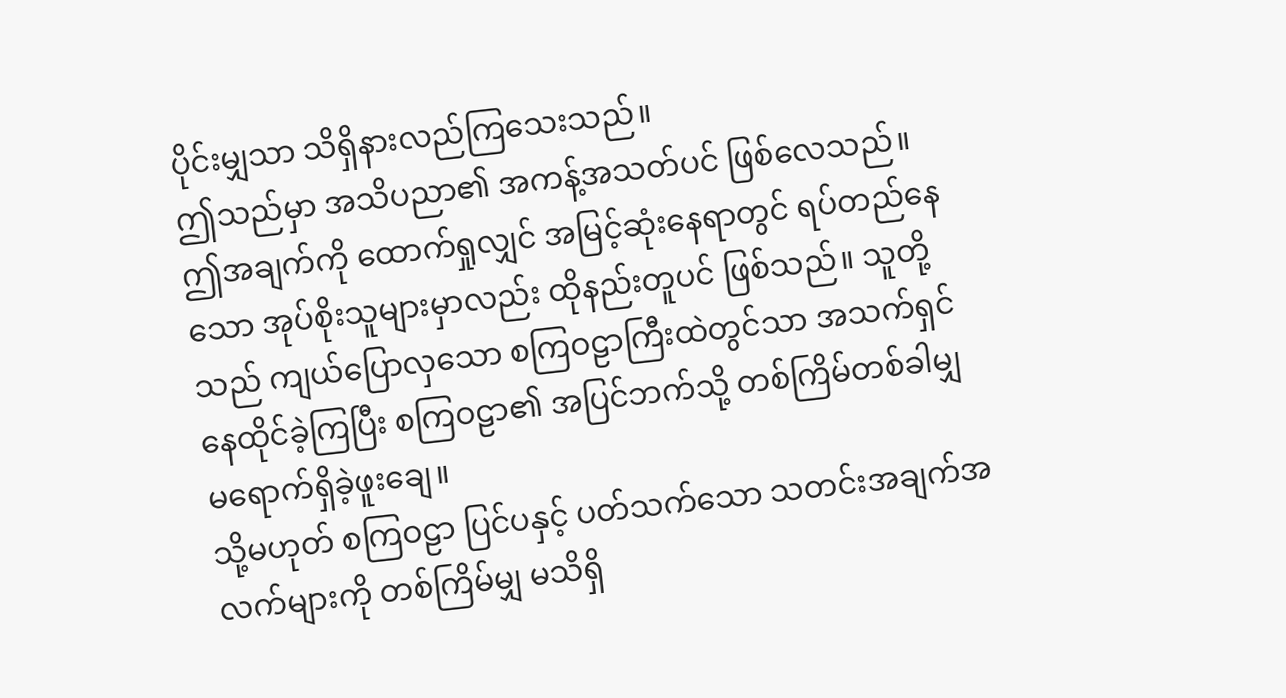ပိုင်းမျှသာ သိရှိနားလည်ကြသေးသည်။
ဤသည်မှာ အသိပညာ၏ အကန့်အသတ်ပင် ဖြစ်လေသည်။
ဤအချက်ကို ထောက်ရှုလျှင် အမြင့်ဆုံးနေရာတွင် ရပ်တည်နေသော အုပ်စိုးသူများမှာလည်း ထိုနည်းတူပင် ဖြစ်သည်။ သူတို့သည် ကျယ်ပြောလှသော စကြဝဠာကြီးထဲတွင်သာ အသက်ရှင် နေထိုင်ခဲ့ကြပြီး စကြဝဠာ၏ အပြင်ဘက်သို့ တစ်ကြိမ်တစ်ခါမျှ မရောက်ရှိခဲ့ဖူးချေ။
သို့မဟုတ် စကြဝဠာ ပြင်ပနှင့် ပတ်သက်သော သတင်းအချက်အလက်များကို တစ်ကြိမ်မျှ မသိရှိ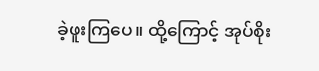ခဲ့ဖူးကြပေ။ ထို့ကြောင့် အုပ်စိုး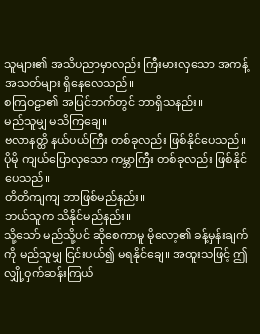သူများ၏ အသိပညာမှာလည်း ကြီးမားလှသော အကန့်အသတ်များ ရှိနေလေသည်။
စကြဝဠာ၏ အပြင်ဘက်တွင် ဘာရှိသနည်း။
မည်သူမျှ မသိကြချေ။
ဗလာနတ္ထိ နယ်ပယ်ကြီး တစ်ခုလည်း ဖြစ်နိုင်ပေသည်။
ပိုမို ကျယ်ပြောလှသော ကမ္ဘာကြီး တစ်ခုလည်း ဖြစ်နိုင်ပေသည်။
တိတိကျကျ ဘာဖြစ်မည်နည်း။
ဘယ်သူက သိနိုင်မည်နည်း။
သို့သော် မည်သို့ပင် ဆိုစေကာမူ မိုလော့၏ ခန့်မှန်းချက်ကို မည်သူမျှ ငြင်းပယ်၍ မရနိုင်ချေ။ အထူးသဖြင့် ဤလျှို့ဝှက်ဆန်းကြယ်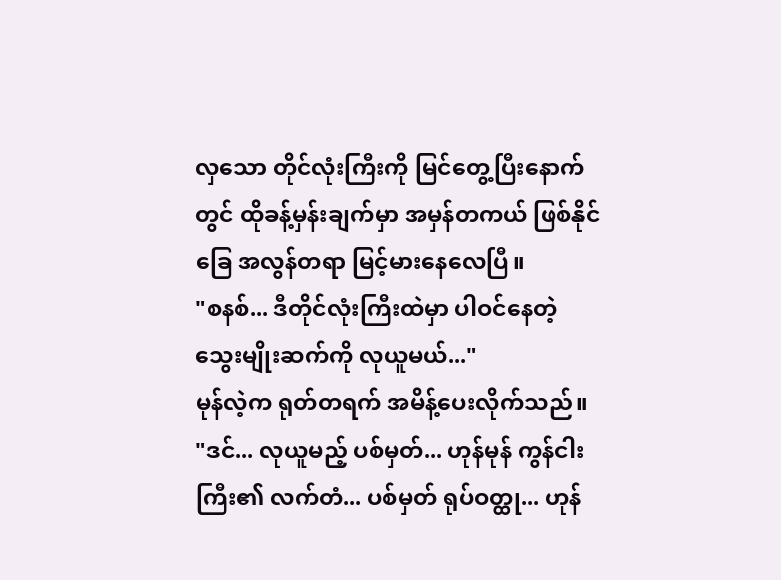လှသော တိုင်လုံးကြီးကို မြင်တွေ့ပြီးနောက်တွင် ထိုခန့်မှန်းချက်မှာ အမှန်တကယ် ဖြစ်နိုင်ခြေ အလွန်တရာ မြင့်မားနေလေပြီ။
"စနစ်... ဒီတိုင်လုံးကြီးထဲမှာ ပါဝင်နေတဲ့ သွေးမျိုးဆက်ကို လုယူမယ်..."
မုန်လဲ့က ရုတ်တရက် အမိန့်ပေးလိုက်သည်။
"ဒင်... လုယူမည့် ပစ်မှတ်... ဟုန်မုန် ကွန်ငါးကြီး၏ လက်တံ... ပစ်မှတ် ရုပ်ဝတ္ထု... ဟုန်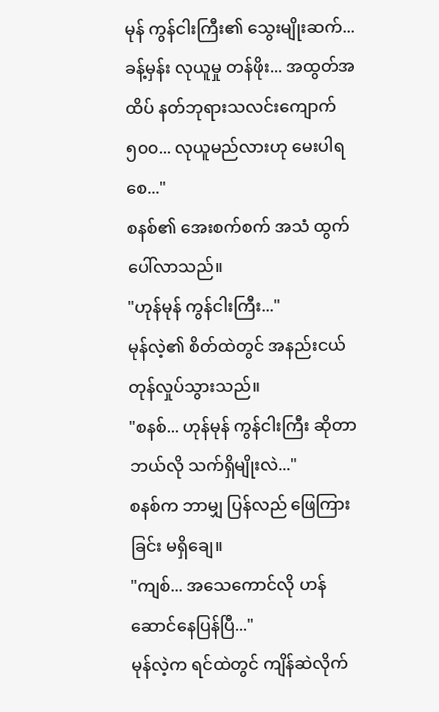မုန် ကွန်ငါးကြီး၏ သွေးမျိုးဆက်... ခန့်မှန်း လုယူမှု တန်ဖိုး... အထွတ်အထိပ် နတ်ဘုရားသလင်းကျောက် ၅၀၀... လုယူမည်လားဟု မေးပါရစေ..."
စနစ်၏ အေးစက်စက် အသံ ထွက်ပေါ်လာသည်။
"ဟုန်မုန် ကွန်ငါးကြီး..."
မုန်လဲ့၏ စိတ်ထဲတွင် အနည်းငယ် တုန်လှုပ်သွားသည်။
"စနစ်... ဟုန်မုန် ကွန်ငါးကြီး ဆိုတာ ဘယ်လို သက်ရှိမျိုးလဲ..."
စနစ်က ဘာမျှ ပြန်လည် ဖြေကြားခြင်း မရှိချေ။
"ကျစ်... အသေကောင်လို ဟန်ဆောင်နေပြန်ပြီ..."
မုန်လဲ့က ရင်ထဲတွင် ကျိန်ဆဲလိုက်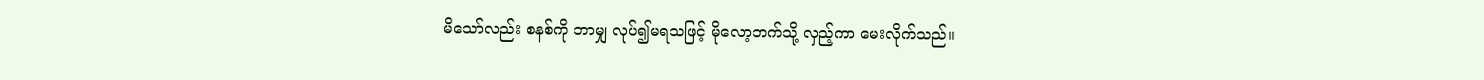မိသော်လည်း စနစ်ကို ဘာမျှ လုပ်၍မရသဖြင့် မိုလော့ဘက်သို့ လှည့်ကာ မေးလိုက်သည်။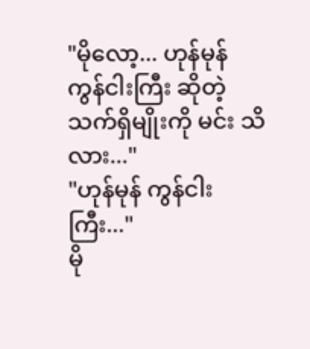"မိုလော့... ဟုန်မုန် ကွန်ငါးကြီး ဆိုတဲ့ သက်ရှိမျိုးကို မင်း သိလား..."
"ဟုန်မုန် ကွန်ငါးကြီး..."
မို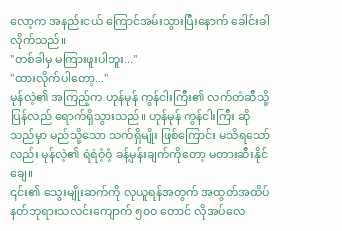လော့က အနည်းငယ် ကြောင်အမ်းသွားပြီးနောက် ခေါင်းခါလိုက်သည်။
"တစ်ခါမှ မကြားဖူးပါဘူး..."
"ထားလိုက်ပါတော့..."
မုန်လဲ့၏ အကြည့်က ဟုန်မုန် ကွန်ငါးကြီး၏ လက်တံဆီသို့ ပြန်လည် ရောက်ရှိသွားသည်။ ဟုန်မုန် ကွန်ငါးကြီး ဆိုသည်မှာ မည်သို့သော သက်ရှိမျိုး ဖြစ်ကြောင်း မသိရသော်လည်း မုန်လဲ့၏ ရဲရဲဝံ့ဝံ့ ခန့်မှန်းချက်ကိုတော့ မတားဆီးနိုင်ချေ။
၎င်း၏ သွေးမျိုးဆက်ကို လုယူရန်အတွက် အထွတ်အထိပ် နတ်ဘုရားသလင်းကျောက် ၅၀၀ တောင် လိုအပ်လေ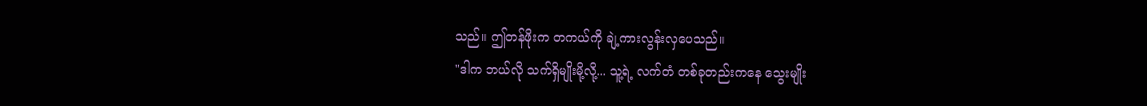သည်။ ဤတန်ဖိုးက တကယ်ကို ချဲ့ကားလွန်းလှပေသည်။
"ဒါက ဘယ်လို သက်ရှိမျိုးမို့လို့... သူ့ရဲ့ လက်တံ တစ်ခုတည်းကနေ သွေးမျိုး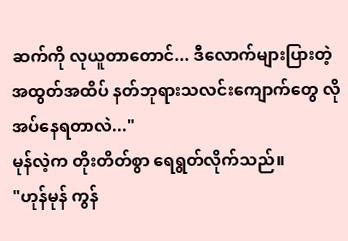ဆက်ကို လုယူတာတောင်... ဒီလောက်များပြားတဲ့ အထွတ်အထိပ် နတ်ဘုရားသလင်းကျောက်တွေ လိုအပ်နေရတာလဲ..."
မုန်လဲ့က တိုးတိတ်စွာ ရေရွတ်လိုက်သည်။
"ဟုန်မုန် ကွန်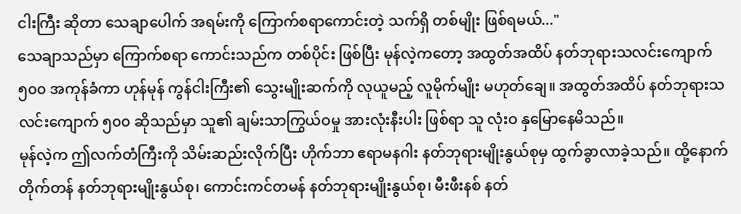ငါးကြီး ဆိုတာ သေချာပေါက် အရမ်းကို ကြောက်စရာကောင်းတဲ့ သက်ရှိ တစ်မျိုး ဖြစ်ရမယ်..."
သေချာသည်မှာ ကြောက်စရာ ကောင်းသည်က တစ်ပိုင်း ဖြစ်ပြီး မုန်လဲ့ကတော့ အထွတ်အထိပ် နတ်ဘုရားသလင်းကျောက် ၅၀၀ အကုန်ခံကာ ဟုန်မုန် ကွန်ငါးကြီး၏ သွေးမျိုးဆက်ကို လုယူမည့် လူမိုက်မျိုး မဟုတ်ချေ။ အထွတ်အထိပ် နတ်ဘုရားသလင်းကျောက် ၅၀၀ ဆိုသည်မှာ သူ၏ ချမ်းသာကြွယ်ဝမှု အားလုံးနီးပါး ဖြစ်ရာ သူ လုံးဝ နှမြောနေမိသည်။
မုန်လဲ့က ဤလက်တံကြီးကို သိမ်းဆည်းလိုက်ပြီး ဟိုက်ဘာ ဧရာမနဂါး နတ်ဘုရားမျိုးနွယ်စုမှ ထွက်ခွာလာခဲ့သည်။ ထို့နောက် တိုက်တန် နတ်ဘုရားမျိုးနွယ်စု၊ ကောင်းကင်တမန် နတ်ဘုရားမျိုးနွယ်စု၊ မီးဖီးနစ် နတ်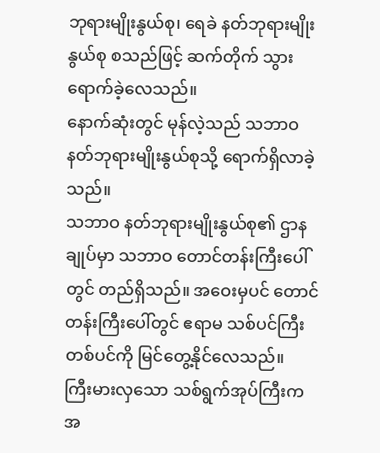ဘုရားမျိုးနွယ်စု၊ ရေခဲ နတ်ဘုရားမျိုးနွယ်စု စသည်ဖြင့် ဆက်တိုက် သွားရောက်ခဲ့လေသည်။
နောက်ဆုံးတွင် မုန်လဲ့သည် သဘာဝ နတ်ဘုရားမျိုးနွယ်စုသို့ ရောက်ရှိလာခဲ့သည်။
သဘာဝ နတ်ဘုရားမျိုးနွယ်စု၏ ဌာနချုပ်မှာ သဘာဝ တောင်တန်းကြီးပေါ်တွင် တည်ရှိသည်။ အဝေးမှပင် တောင်တန်းကြီးပေါ်တွင် ဧရာမ သစ်ပင်ကြီး တစ်ပင်ကို မြင်တွေ့နိုင်လေသည်။
ကြီးမားလှသော သစ်ရွက်အုပ်ကြီးက အ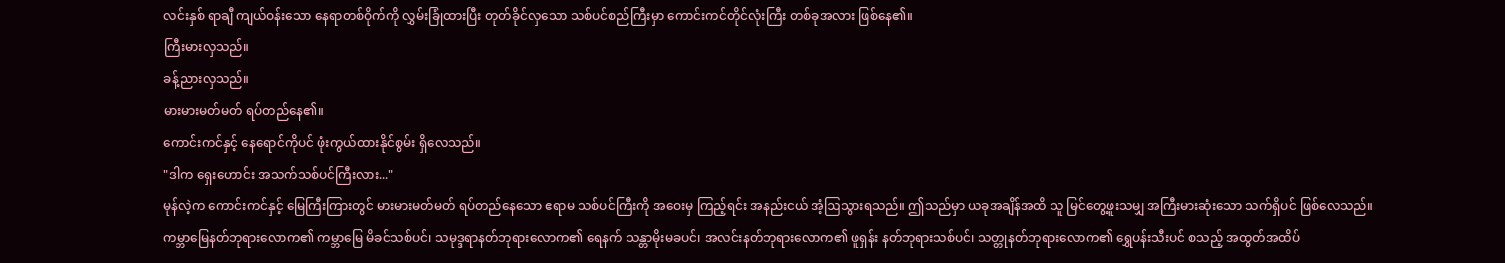လင်းနှစ် ရာချီ ကျယ်ဝန်းသော နေရာတစ်ဝိုက်ကို လွှမ်းခြုံထားပြီး တုတ်ခိုင်လှသော သစ်ပင်စည်ကြီးမှာ ကောင်းကင်တိုင်လုံးကြီး တစ်ခုအလား ဖြစ်နေ၏။
ကြီးမားလှသည်။
ခန့်ညားလှသည်။
မားမားမတ်မတ် ရပ်တည်နေ၏။
ကောင်းကင်နှင့် နေရောင်ကိုပင် ဖုံးကွယ်ထားနိုင်စွမ်း ရှိလေသည်။
"ဒါက ရှေးဟောင်း အသက်သစ်ပင်ကြီးလား..."
မုန်လဲ့က ကောင်းကင်နှင့် မြေကြီးကြားတွင် မားမားမတ်မတ် ရပ်တည်နေသော ဧရာမ သစ်ပင်ကြီးကို အဝေးမှ ကြည့်ရင်း အနည်းငယ် အံ့ဩသွားရသည်။ ဤသည်မှာ ယခုအချိန်အထိ သူ မြင်တွေ့ဖူးသမျှ အကြီးမားဆုံးသော သက်ရှိပင် ဖြစ်လေသည်။
ကမ္ဘာမြေနတ်ဘုရားလောက၏ ကမ္ဘာမြေ မိခင်သစ်ပင်၊ သမုဒ္ဒရာနတ်ဘုရားလောက၏ ရေနက် သန္တာမိုးမခပင်၊ အလင်းနတ်ဘုရားလောက၏ ဖူရှန်း နတ်ဘုရားသစ်ပင်၊ သတ္တုနတ်ဘုရားလောက၏ ရွှေပန်းသီးပင် စသည့် အထွတ်အထိပ်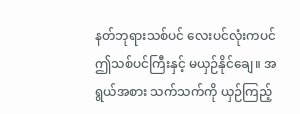နတ်ဘုရားသစ်ပင် လေးပင်လုံးကပင် ဤသစ်ပင်ကြီးနှင့် မယှဉ်နိုင်ချေ။ အရွယ်အစား သက်သက်ကို ယှဉ်ကြည့်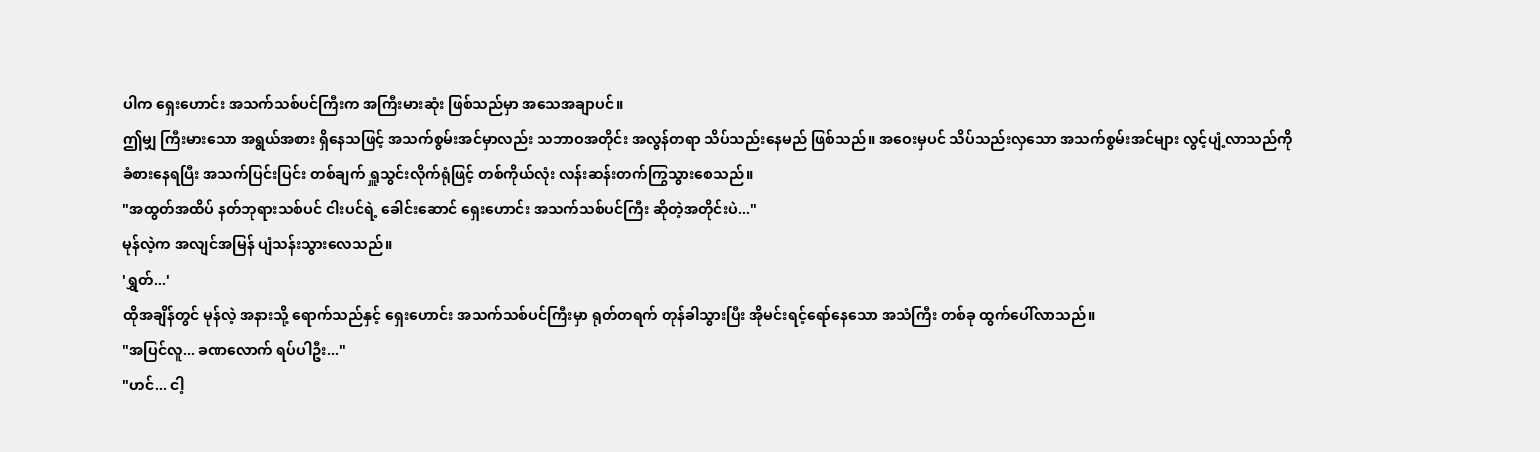ပါက ရှေးဟောင်း အသက်သစ်ပင်ကြီးက အကြီးမားဆုံး ဖြစ်သည်မှာ အသေအချာပင်။
ဤမျှ ကြီးမားသော အရွယ်အစား ရှိနေသဖြင့် အသက်စွမ်းအင်မှာလည်း သဘာဝအတိုင်း အလွန်တရာ သိပ်သည်းနေမည် ဖြစ်သည်။ အဝေးမှပင် သိပ်သည်းလှသော အသက်စွမ်းအင်များ လွင့်ပျံ့လာသည်ကို ခံစားနေရပြီး အသက်ပြင်းပြင်း တစ်ချက် ရှူသွင်းလိုက်ရုံဖြင့် တစ်ကိုယ်လုံး လန်းဆန်းတက်ကြွသွားစေသည်။
"အထွတ်အထိပ် နတ်ဘုရားသစ်ပင် ငါးပင်ရဲ့ ခေါင်းဆောင် ရှေးဟောင်း အသက်သစ်ပင်ကြီး ဆိုတဲ့အတိုင်းပဲ..."
မုန်လဲ့က အလျင်အမြန် ပျံသန်းသွားလေသည်။
'ရွှတ်...'
ထိုအချိန်တွင် မုန်လဲ့ အနားသို့ ရောက်သည်နှင့် ရှေးဟောင်း အသက်သစ်ပင်ကြီးမှာ ရုတ်တရက် တုန်ခါသွားပြီး အိုမင်းရင့်ရော်နေသော အသံကြီး တစ်ခု ထွက်ပေါ်လာသည်။
"အပြင်လူ... ခဏလောက် ရပ်ပါဦး..."
"ဟင်... ငါ့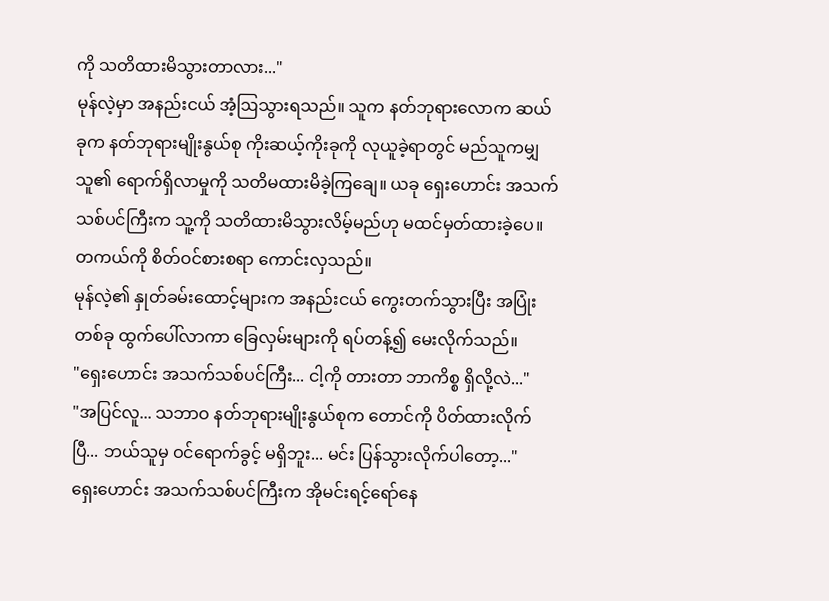ကို သတိထားမိသွားတာလား..."
မုန်လဲ့မှာ အနည်းငယ် အံ့ဩသွားရသည်။ သူက နတ်ဘုရားလောက ဆယ်ခုက နတ်ဘုရားမျိုးနွယ်စု ကိုးဆယ့်ကိုးခုကို လုယူခဲ့ရာတွင် မည်သူကမျှ သူ၏ ရောက်ရှိလာမှုကို သတိမထားမိခဲ့ကြချေ။ ယခု ရှေးဟောင်း အသက်သစ်ပင်ကြီးက သူ့ကို သတိထားမိသွားလိမ့်မည်ဟု မထင်မှတ်ထားခဲ့ပေ။ တကယ်ကို စိတ်ဝင်စားစရာ ကောင်းလှသည်။
မုန်လဲ့၏ နှုတ်ခမ်းထောင့်များက အနည်းငယ် ကွေးတက်သွားပြီး အပြုံးတစ်ခု ထွက်ပေါ်လာကာ ခြေလှမ်းများကို ရပ်တန့်၍ မေးလိုက်သည်။
"ရှေးဟောင်း အသက်သစ်ပင်ကြီး... ငါ့ကို တားတာ ဘာကိစ္စ ရှိလို့လဲ..."
"အပြင်လူ... သဘာဝ နတ်ဘုရားမျိုးနွယ်စုက တောင်ကို ပိတ်ထားလိုက်ပြီ... ဘယ်သူမှ ဝင်ရောက်ခွင့် မရှိဘူး... မင်း ပြန်သွားလိုက်ပါတော့..."
ရှေးဟောင်း အသက်သစ်ပင်ကြီးက အိုမင်းရင့်ရော်နေ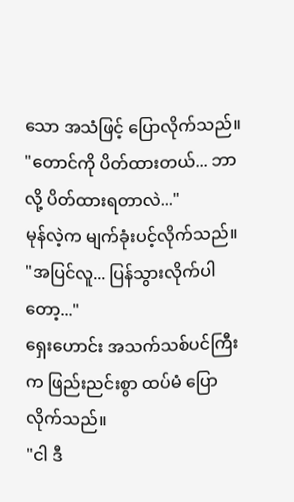သော အသံဖြင့် ပြောလိုက်သည်။
"တောင်ကို ပိတ်ထားတယ်... ဘာလို့ ပိတ်ထားရတာလဲ..."
မုန်လဲ့က မျက်ခုံးပင့်လိုက်သည်။
"အပြင်လူ... ပြန်သွားလိုက်ပါတော့..."
ရှေးဟောင်း အသက်သစ်ပင်ကြီးက ဖြည်းညင်းစွာ ထပ်မံ ပြောလိုက်သည်။
"ငါ ဒီ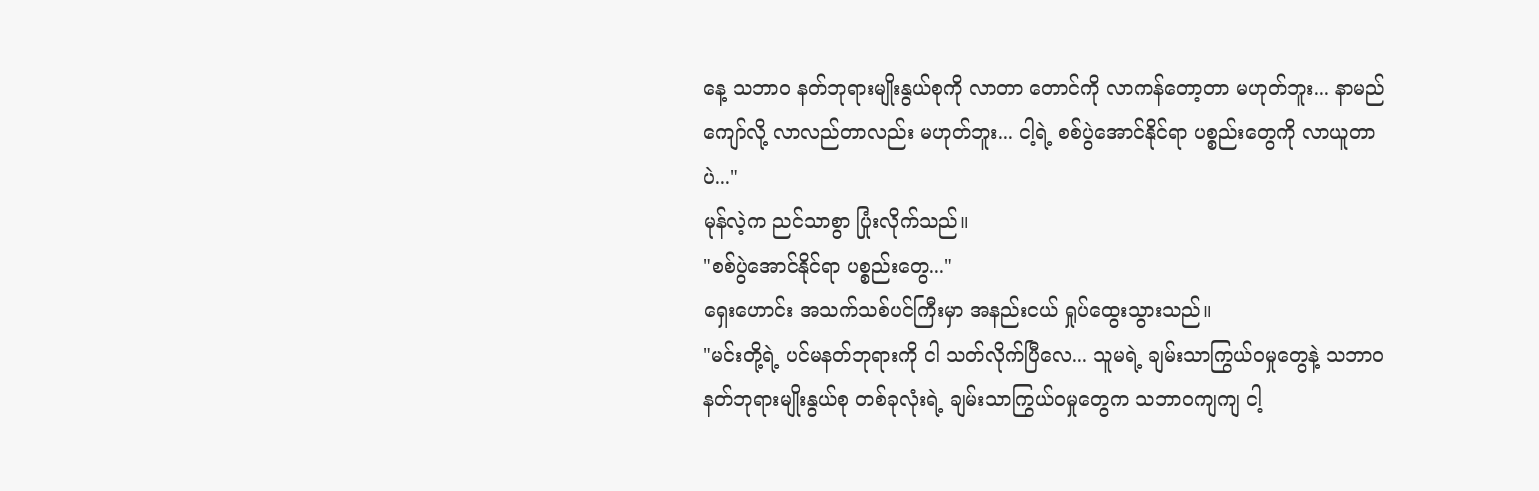နေ့ သဘာဝ နတ်ဘုရားမျိုးနွယ်စုကို လာတာ တောင်ကို လာကန်တော့တာ မဟုတ်ဘူး... နာမည်ကျော်လို့ လာလည်တာလည်း မဟုတ်ဘူး... ငါ့ရဲ့ စစ်ပွဲအောင်နိုင်ရာ ပစ္စည်းတွေကို လာယူတာပဲ..."
မုန်လဲ့က ညင်သာစွာ ပြုံးလိုက်သည်။
"စစ်ပွဲအောင်နိုင်ရာ ပစ္စည်းတွေ..."
ရှေးဟောင်း အသက်သစ်ပင်ကြီးမှာ အနည်းငယ် ရှုပ်ထွေးသွားသည်။
"မင်းတို့ရဲ့ ပင်မနတ်ဘုရားကို ငါ သတ်လိုက်ပြီလေ... သူမရဲ့ ချမ်းသာကြွယ်ဝမှုတွေနဲ့ သဘာဝ နတ်ဘုရားမျိုးနွယ်စု တစ်ခုလုံးရဲ့ ချမ်းသာကြွယ်ဝမှုတွေက သဘာဝကျကျ ငါ့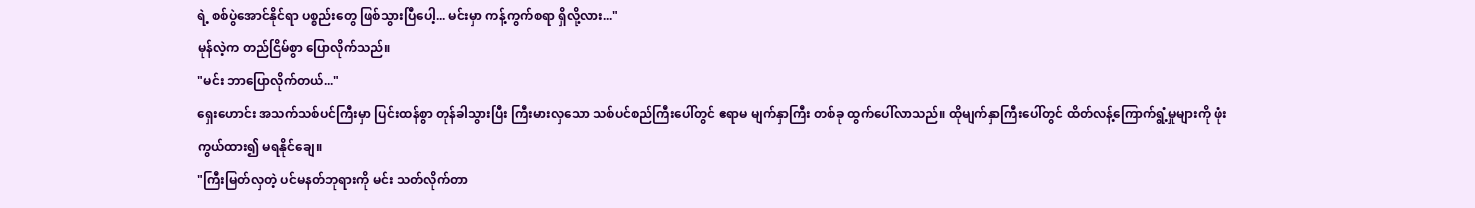ရဲ့ စစ်ပွဲအောင်နိုင်ရာ ပစ္စည်းတွေ ဖြစ်သွားပြီပေါ့... မင်းမှာ ကန့်ကွက်စရာ ရှိလို့လား..."
မုန်လဲ့က တည်ငြိမ်စွာ ပြောလိုက်သည်။
"မင်း ဘာပြောလိုက်တယ်..."
ရှေးဟောင်း အသက်သစ်ပင်ကြီးမှာ ပြင်းထန်စွာ တုန်ခါသွားပြီး ကြီးမားလှသော သစ်ပင်စည်ကြီးပေါ်တွင် ဧရာမ မျက်နှာကြီး တစ်ခု ထွက်ပေါ်လာသည်။ ထိုမျက်နှာကြီးပေါ်တွင် ထိတ်လန့်ကြောက်ရွံ့မှုများကို ဖုံးကွယ်ထား၍ မရနိုင်ချေ။
"ကြီးမြတ်လှတဲ့ ပင်မနတ်ဘုရားကို မင်း သတ်လိုက်တာ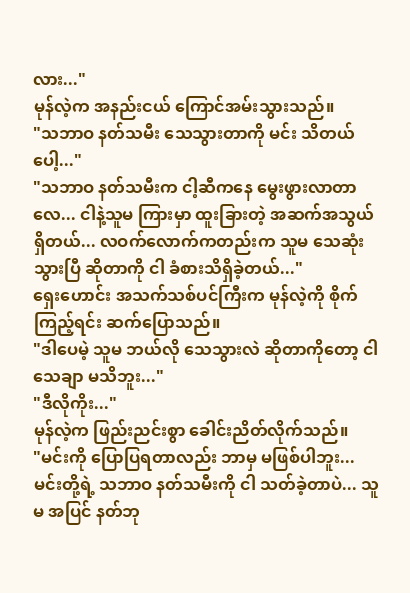လား..."
မုန်လဲ့က အနည်းငယ် ကြောင်အမ်းသွားသည်။
"သဘာဝ နတ်သမီး သေသွားတာကို မင်း သိတယ်ပေါ့..."
"သဘာဝ နတ်သမီးက ငါ့ဆီကနေ မွေးဖွားလာတာလေ... ငါနဲ့သူမ ကြားမှာ ထူးခြားတဲ့ အဆက်အသွယ် ရှိတယ်... လဝက်လောက်ကတည်းက သူမ သေဆုံးသွားပြီ ဆိုတာကို ငါ ခံစားသိရှိခဲ့တယ်..."
ရှေးဟောင်း အသက်သစ်ပင်ကြီးက မုန်လဲ့ကို စိုက်ကြည့်ရင်း ဆက်ပြောသည်။
"ဒါပေမဲ့ သူမ ဘယ်လို သေသွားလဲ ဆိုတာကိုတော့ ငါ သေချာ မသိဘူး..."
"ဒီလိုကိုး..."
မုန်လဲ့က ဖြည်းညင်းစွာ ခေါင်းညိတ်လိုက်သည်။
"မင်းကို ပြောပြရတာလည်း ဘာမှ မဖြစ်ပါဘူး... မင်းတို့ရဲ့ သဘာဝ နတ်သမီးကို ငါ သတ်ခဲ့တာပဲ... သူမ အပြင် နတ်ဘု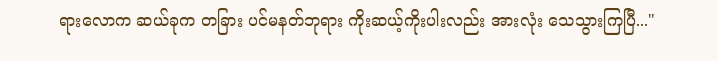ရားလောက ဆယ်ခုက တခြား ပင်မနတ်ဘုရား ကိုးဆယ့်ကိုးပါးလည်း အားလုံး သေသွားကြပြီ..."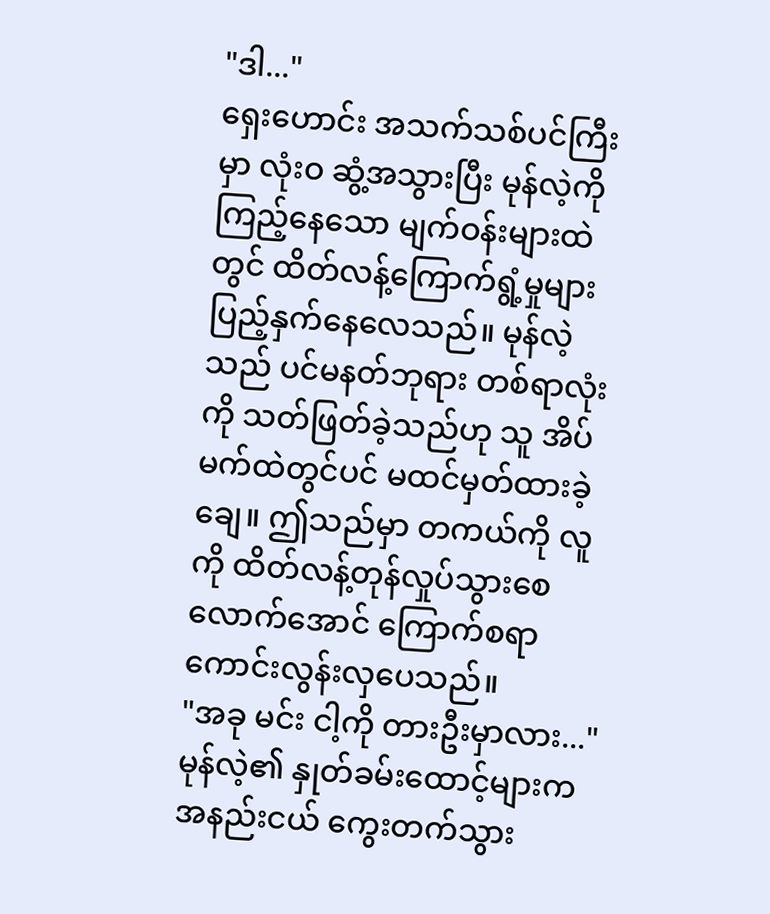"ဒါ..."
ရှေးဟောင်း အသက်သစ်ပင်ကြီးမှာ လုံးဝ ဆွံ့အသွားပြီး မုန်လဲ့ကို ကြည့်နေသော မျက်ဝန်းများထဲတွင် ထိတ်လန့်ကြောက်ရွံ့မှုများ ပြည့်နှက်နေလေသည်။ မုန်လဲ့သည် ပင်မနတ်ဘုရား တစ်ရာလုံးကို သတ်ဖြတ်ခဲ့သည်ဟု သူ အိပ်မက်ထဲတွင်ပင် မထင်မှတ်ထားခဲ့ချေ။ ဤသည်မှာ တကယ်ကို လူကို ထိတ်လန့်တုန်လှုပ်သွားစေလောက်အောင် ကြောက်စရာ ကောင်းလွန်းလှပေသည်။
"အခု မင်း ငါ့ကို တားဦးမှာလား..."
မုန်လဲ့၏ နှုတ်ခမ်းထောင့်များက အနည်းငယ် ကွေးတက်သွား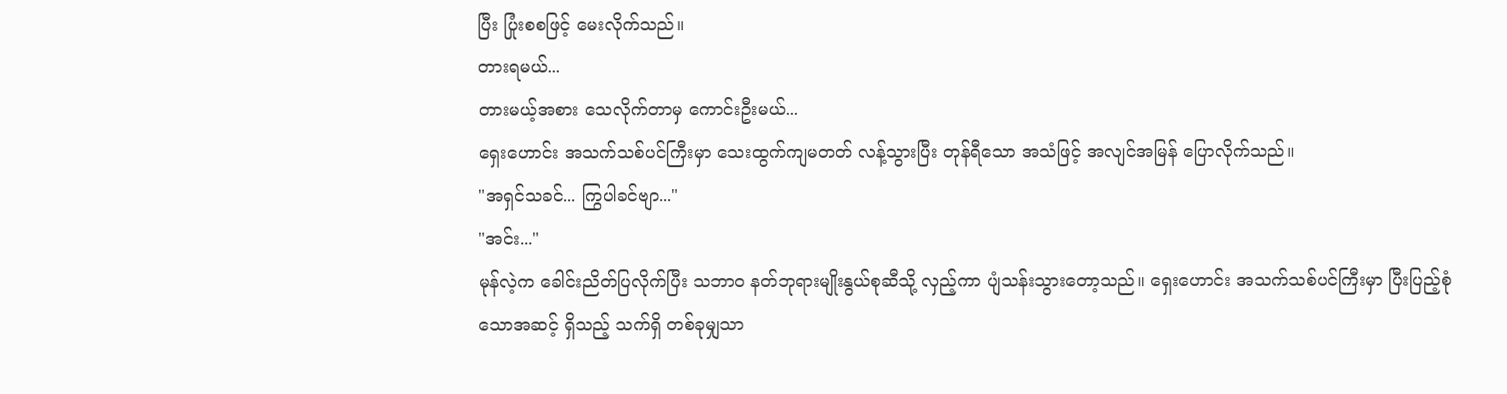ပြီး ပြုံးစစဖြင့် မေးလိုက်သည်။
တားရမယ်...
တားမယ့်အစား သေလိုက်တာမှ ကောင်းဦးမယ်...
ရှေးဟောင်း အသက်သစ်ပင်ကြီးမှာ သေးထွက်ကျမတတ် လန့်သွားပြီး တုန်ရီသော အသံဖြင့် အလျင်အမြန် ပြောလိုက်သည်။
"အရှင်သခင်... ကြွပါခင်ဗျာ..."
"အင်း..."
မုန်လဲ့က ခေါင်းညိတ်ပြလိုက်ပြီး သဘာဝ နတ်ဘုရားမျိုးနွယ်စုဆီသို့ လှည့်ကာ ပျံသန်းသွားတော့သည်။ ရှေးဟောင်း အသက်သစ်ပင်ကြီးမှာ ပြီးပြည့်စုံသောအဆင့် ရှိသည့် သက်ရှိ တစ်ခုမျှသာ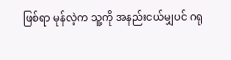ဖြစ်ရာ မုန်လဲ့က သူ့ကို အနည်းငယ်မျှပင် ဂရု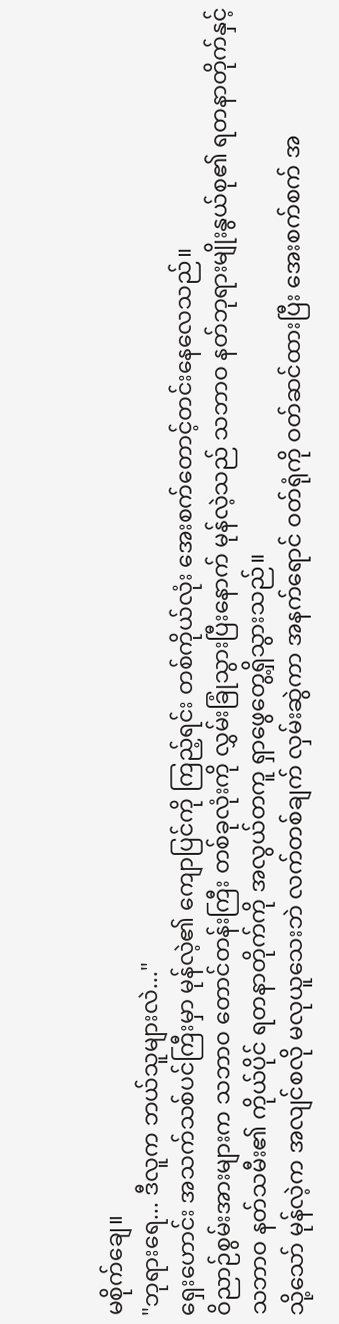မစိုက်ချေ။
"ဘုရားရေ... ဒီလူက ဘယ်သူများလဲ..."
ရှေးဟောင်း အသက်သစ်ပင်ကြီးမှာ မုန်လဲ့၏ ကျောပြင်ကို ကြည့်ရင်း တစ်ကိုယ်လုံး အေးစက်တောင့်တင်းနေလေသည်။
ဝိညာဉ်စွမ်းအားများက သဘာဝ တောင်တန်းကြီး တစ်ခုလုံးကို လွှမ်းခြုံသွားပြီးနောက် မုန်လဲ့သည် သဘာဝ နတ်ဘုရားမျိုးနွယ်စု၏ ရတနာတိုက်နှင့် သဘာဝ နတ်သမီး၏ ကိုယ်ပိုင် ရတနာတိုက်ကို အလွယ်တကူ ရှာဖွေတွေ့ရှိသွားသည်။
သို့သော် မုန်လဲ့က အလျင်စလို မလုယူသေးဘဲ လက်တစ်ချက် လှမ်းဆွဲကာ အနက်ရောင် ဝတ်ရုံကို ဝတ်ဆင်ထားပြီး အေးစက်စက် အ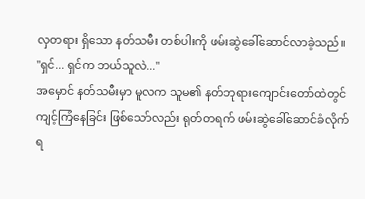လှတရား ရှိသော နတ်သမီး တစ်ပါးကို ဖမ်းဆွဲခေါ်ဆောင်လာခဲ့သည်။
"ရှင်... ရှင်က ဘယ်သူလဲ..."
အမှောင် နတ်သမီးမှာ မူလက သူမ၏ နတ်ဘုရားကျောင်းတော်ထဲတွင် ကျင့်ကြံနေခြင်း ဖြစ်သော်လည်း ရုတ်တရက် ဖမ်းဆွဲခေါ်ဆောင်ခံလိုက်ရ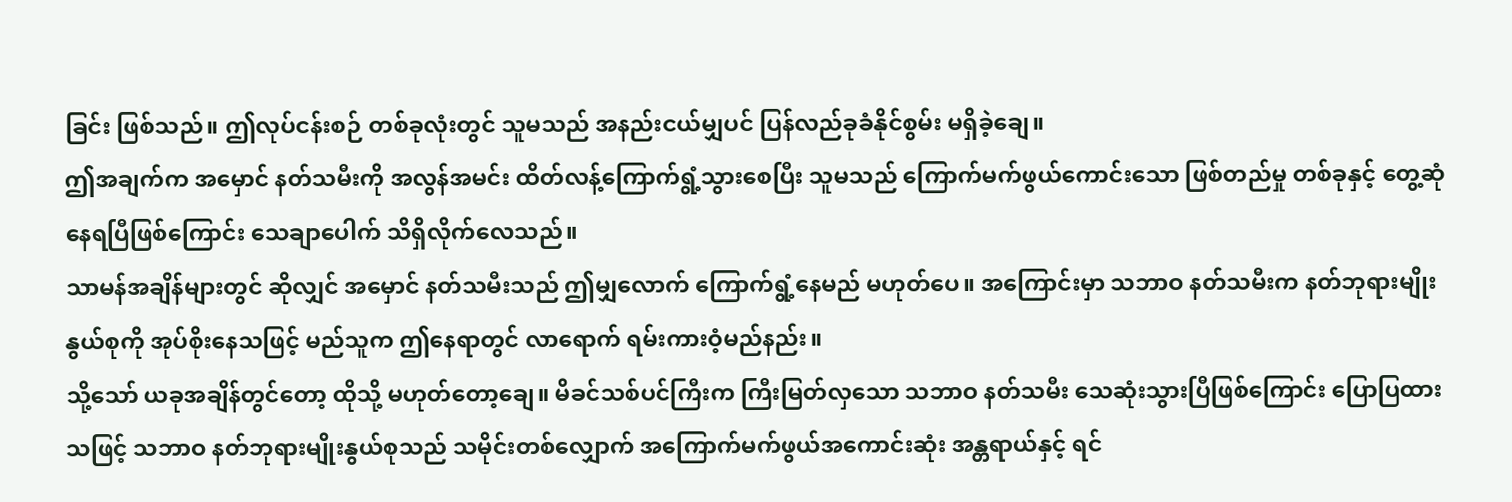ခြင်း ဖြစ်သည်။ ဤလုပ်ငန်းစဉ် တစ်ခုလုံးတွင် သူမသည် အနည်းငယ်မျှပင် ပြန်လည်ခုခံနိုင်စွမ်း မရှိခဲ့ချေ။
ဤအချက်က အမှောင် နတ်သမီးကို အလွန်အမင်း ထိတ်လန့်ကြောက်ရွံ့သွားစေပြီး သူမသည် ကြောက်မက်ဖွယ်ကောင်းသော ဖြစ်တည်မှု တစ်ခုနှင့် တွေ့ဆုံနေရပြီဖြစ်ကြောင်း သေချာပေါက် သိရှိလိုက်လေသည်။
သာမန်အချိန်များတွင် ဆိုလျှင် အမှောင် နတ်သမီးသည် ဤမျှလောက် ကြောက်ရွံ့နေမည် မဟုတ်ပေ။ အကြောင်းမှာ သဘာဝ နတ်သမီးက နတ်ဘုရားမျိုးနွယ်စုကို အုပ်စိုးနေသဖြင့် မည်သူက ဤနေရာတွင် လာရောက် ရမ်းကားဝံ့မည်နည်း။
သို့သော် ယခုအချိန်တွင်တော့ ထိုသို့ မဟုတ်တော့ချေ။ မိခင်သစ်ပင်ကြီးက ကြီးမြတ်လှသော သဘာဝ နတ်သမီး သေဆုံးသွားပြီဖြစ်ကြောင်း ပြောပြထားသဖြင့် သဘာဝ နတ်ဘုရားမျိုးနွယ်စုသည် သမိုင်းတစ်လျှောက် အကြောက်မက်ဖွယ်အကောင်းဆုံး အန္တရာယ်နှင့် ရင်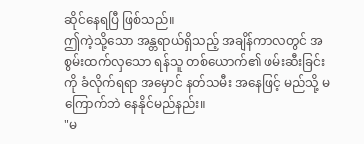ဆိုင်နေရပြီ ဖြစ်သည်။
ဤကဲ့သို့သော အန္တရာယ်ရှိသည့် အချိန်ကာလတွင် အစွမ်းထက်လှသော ရန်သူ တစ်ယောက်၏ ဖမ်းဆီးခြင်းကို ခံလိုက်ရရာ အမှောင် နတ်သမီး အနေဖြင့် မည်သို့ မကြောက်ဘဲ နေနိုင်မည်နည်း။
"မ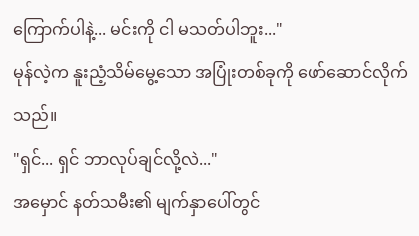ကြောက်ပါနဲ့... မင်းကို ငါ မသတ်ပါဘူး..."
မုန်လဲ့က နူးညံ့သိမ်မွေ့သော အပြုံးတစ်ခုကို ဖော်ဆောင်လိုက်သည်။
"ရှင်... ရှင် ဘာလုပ်ချင်လို့လဲ..."
အမှောင် နတ်သမီး၏ မျက်နှာပေါ်တွင်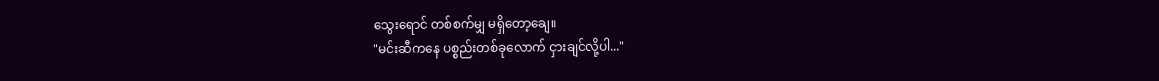သွေးရောင် တစ်စက်မျှ မရှိတော့ချေ။
"မင်းဆီကနေ ပစ္စည်းတစ်ခုလောက် ငှားချင်လို့ပါ..."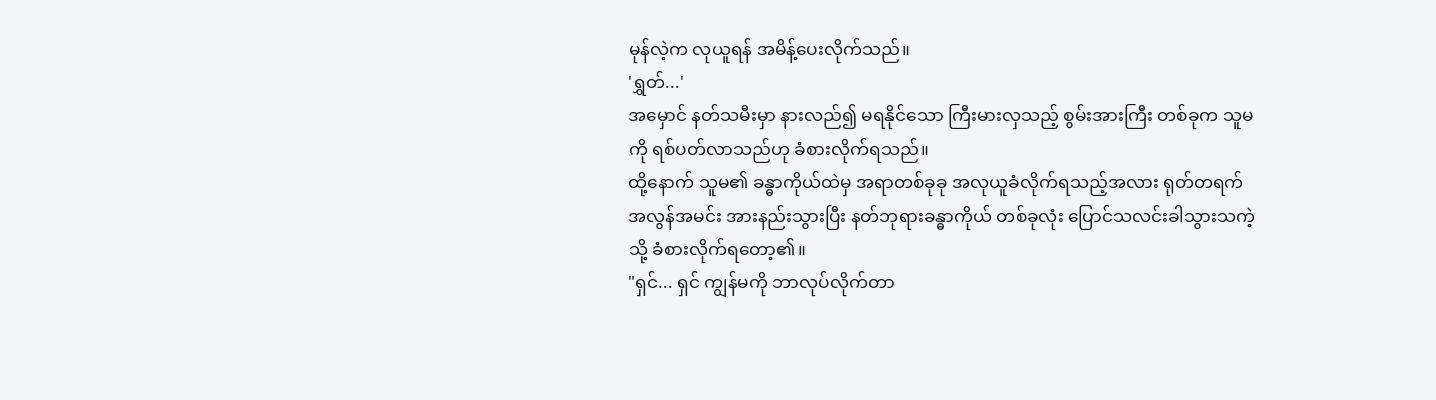မုန်လဲ့က လုယူရန် အမိန့်ပေးလိုက်သည်။
'ရွှတ်...'
အမှောင် နတ်သမီးမှာ နားလည်၍ မရနိုင်သော ကြီးမားလှသည့် စွမ်းအားကြီး တစ်ခုက သူမကို ရစ်ပတ်လာသည်ဟု ခံစားလိုက်ရသည်။
ထို့နောက် သူမ၏ ခန္ဓာကိုယ်ထဲမှ အရာတစ်ခုခု အလုယူခံလိုက်ရသည့်အလား ရုတ်တရက် အလွန်အမင်း အားနည်းသွားပြီး နတ်ဘုရားခန္ဓာကိုယ် တစ်ခုလုံး ပြောင်သလင်းခါသွားသကဲ့သို့ ခံစားလိုက်ရတော့၏။
"ရှင်... ရှင် ကျွန်မကို ဘာလုပ်လိုက်တာ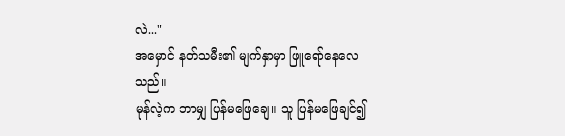လဲ..."
အမှောင် နတ်သမီး၏ မျက်နှာမှာ ဖြူရော်နေလေသည်။
မုန်လဲ့က ဘာမျှ ပြန်မဖြေချေ။ သူ ပြန်မဖြေချင်၍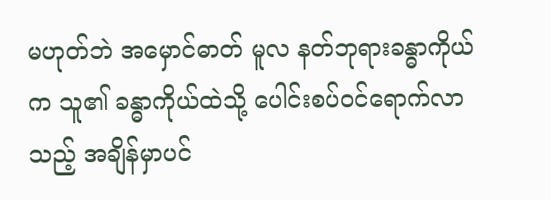မဟုတ်ဘဲ အမှောင်ဓာတ် မူလ နတ်ဘုရားခန္ဓာကိုယ်က သူ၏ ခန္ဓာကိုယ်ထဲသို့ ပေါင်းစပ်ဝင်ရောက်လာသည့် အချိန်မှာပင်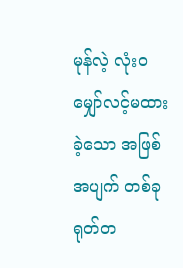မုန်လဲ့ လုံးဝ မျှော်လင့်မထားခဲ့သော အဖြစ်အပျက် တစ်ခု ရုတ်တ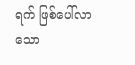ရက် ဖြစ်ပေါ်လာသော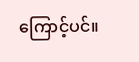ကြောင့်ပင်။